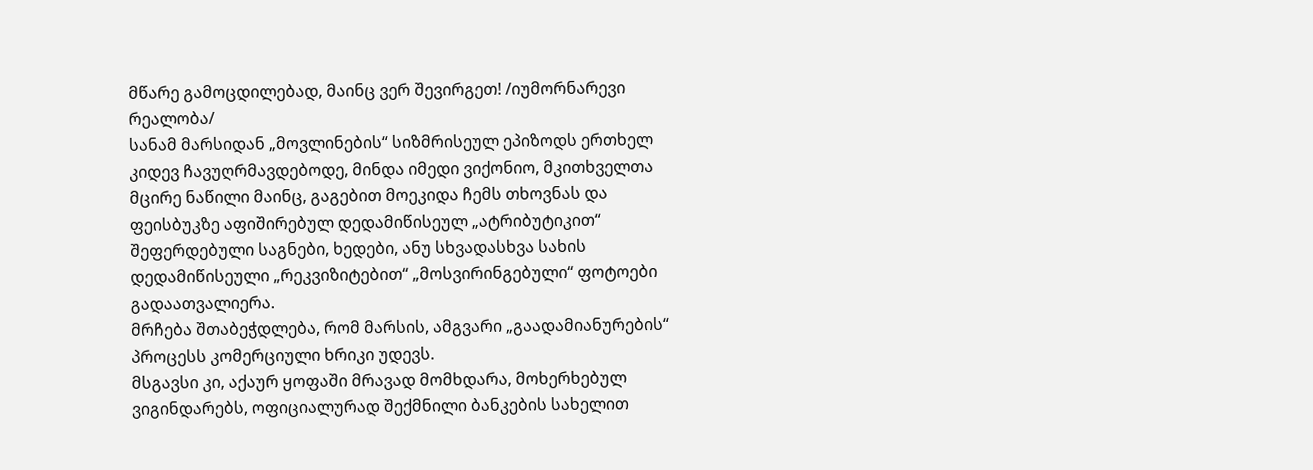მწარე გამოცდილებად, მაინც ვერ შევირგეთ! /იუმორნარევი რეალობა/
სანამ მარსიდან „მოვლინების“ სიზმრისეულ ეპიზოდს ერთხელ კიდევ ჩავუღრმავდებოდე, მინდა იმედი ვიქონიო, მკითხველთა მცირე ნაწილი მაინც, გაგებით მოეკიდა ჩემს თხოვნას და ფეისბუკზე აფიშირებულ დედამიწისეულ „ატრიბუტიკით“ შეფერდებული საგნები, ხედები, ანუ სხვადასხვა სახის დედამიწისეული „რეკვიზიტებით“ „მოსვირინგებული“ ფოტოები გადაათვალიერა.
მრჩება შთაბეჭდლება, რომ მარსის, ამგვარი „გაადამიანურების“ პროცესს კომერციული ხრიკი უდევს.
მსგავსი კი, აქაურ ყოფაში მრავად მომხდარა, მოხერხებულ ვიგინდარებს, ოფიციალურად შექმნილი ბანკების სახელით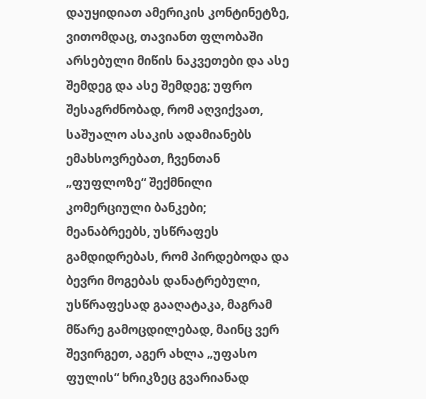დაუყიდიათ ამერიკის კონტინეტზე, ვითომდაც, თავიანთ ფლობაში არსებული მიწის ნაკვეთები და ასე შემდეგ და ასე შემდეგ; უფრო შესაგრძნობად, რომ აღვიქვათ, საშუალო ასაკის ადამიანებს ემახსოვრებათ, ჩვენთან „ფუფლოზე“ შექმნილი კომერციული ბანკები; მეანაბრეებს, უსწრაფეს გამდიდრებას, რომ პირდებოდა და ბევრი მოგებას დანატრებული, უსწრაფესად გააღატაკა, მაგრამ მწარე გამოცდილებად, მაინც ვერ შევირგეთ, აგერ ახლა „უფასო ფულის“ ხრიკზეც გვარიანად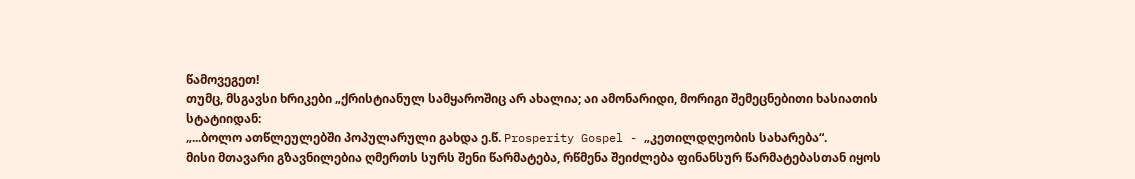წამოვეგეთ!
თუმც, მსგავსი ხრიკები „ქრისტიანულ სამყაროშიც არ ახალია; აი ამონარიდი, მორიგი შემეცნებითი ხასიათის
სტატიიდან:
„...ბოლო ათწლეულებში პოპულარული გახდა ე.წ. Prosperity Gospel - „კეთილდღეობის სახარება“.
მისი მთავარი გზავნილებია ღმერთს სურს შენი წარმატება, რწმენა შეიძლება ფინანსურ წარმატებასთან იყოს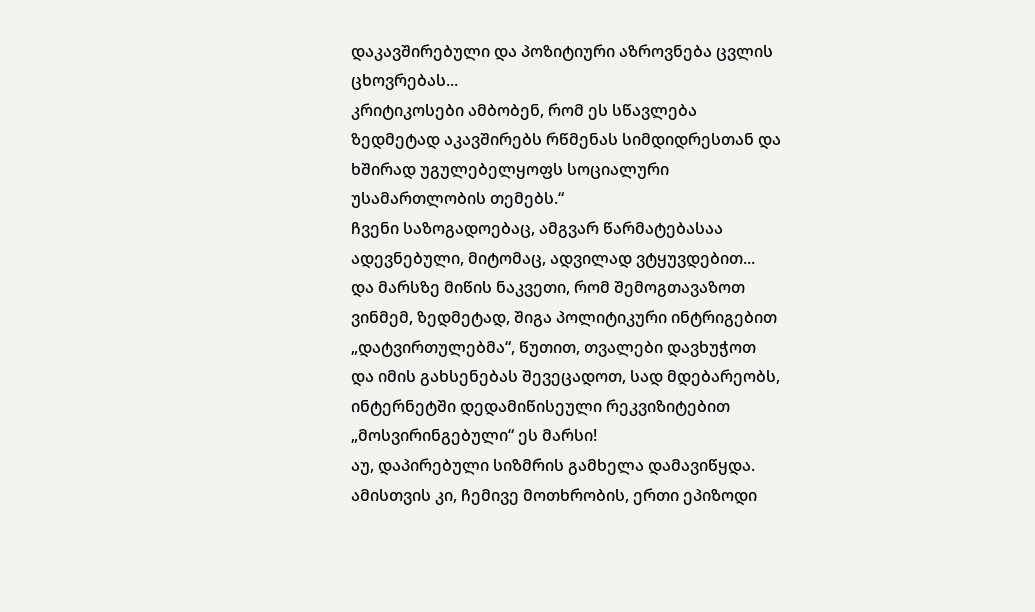დაკავშირებული და პოზიტიური აზროვნება ცვლის ცხოვრებას...
კრიტიკოსები ამბობენ, რომ ეს სწავლება ზედმეტად აკავშირებს რწმენას სიმდიდრესთან და ხშირად უგულებელყოფს სოციალური უსამართლობის თემებს.“
ჩვენი საზოგადოებაც, ამგვარ წარმატებასაა ადევნებული, მიტომაც, ადვილად ვტყუვდებით...
და მარსზე მიწის ნაკვეთი, რომ შემოგთავაზოთ ვინმემ, ზედმეტად, შიგა პოლიტიკური ინტრიგებით „დატვირთულებმა“, წუთით, თვალები დავხუჭოთ და იმის გახსენებას შევეცადოთ, სად მდებარეობს, ინტერნეტში დედამიწისეული რეკვიზიტებით „მოსვირინგებული“ ეს მარსი!
აუ, დაპირებული სიზმრის გამხელა დამავიწყდა. ამისთვის კი, ჩემივე მოთხრობის, ერთი ეპიზოდი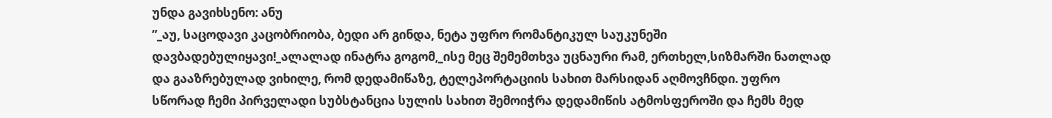უნდა გავიხსენო: ანუ
”_აუ, საცოდავი კაცობრიობა, ბედი არ გინდა, ნეტა უფრო რომანტიკულ საუკუნეში დავბადებულიყავი!_ალალად ინატრა გოგომ,_ისე მეც შემემთხვა უცნაური რამ, ერთხელ,სიზმარში ნათლად და გააზრებულად ვიხილე, რომ დედამიწაზე, ტელეპორტაციის სახით მარსიდან აღმოვჩნდი. უფრო სწორად ჩემი პირველადი სუბსტანცია სულის სახით შემოიჭრა დედამიწის ატმოსფეროში და ჩემს მედ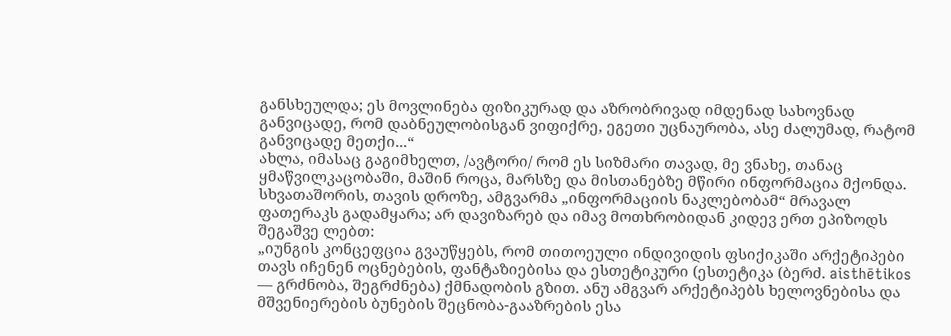განსხეულდა; ეს მოვლინება ფიზიკურად და აზრობრივად იმდენად სახოვნად განვიცადე, რომ დაბნეულობისგან ვიფიქრე, ეგეთი უცნაურობა, ასე ძალუმად, რატომ განვიცადე მეთქი...“
ახლა, იმასაც გაგიმხელთ, /ავტორი/ რომ ეს სიზმარი თავად, მე ვნახე, თანაც ყმაწვილკაცობაში, მაშინ როცა, მარსზე და მისთანებზე მწირი ინფორმაცია მქონდა.
სხვათაშორის, თავის დროზე, ამგვარმა „ინფორმაციის ნაკლებობამ“ მრავალ ფათერაკს გადამყარა; არ დავიზარებ და იმავ მოთხრობიდან კიდევ ერთ ეპიზოდს შეგაშვე ლებთ:
„იუნგის კონცეფცია გვაუწყებს, რომ თითოეული ინდივიდის ფსიქიკაში არქეტიპები თავს იჩენენ ოცნებების, ფანტაზიებისა და ესთეტიკური (ესთეტიკა (ბერძ. aisthētikos — გრძნობა, შეგრძნება) ქმნადობის გზით. ანუ ამგვარ არქეტიპებს ხელოვნებისა და მშვენიერების ბუნების შეცნობა-გააზრების ესა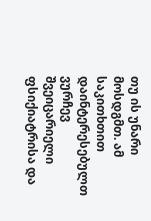თუ ის უნარი მოსდგმთ. ამ საკითხთით დაინტერესებულთ ვურჩევ შვეიცარიელი ფსიქიატრისა და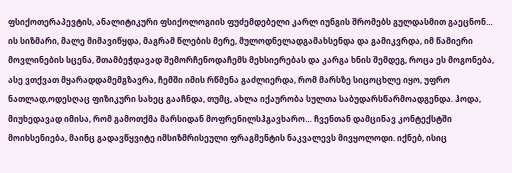ფსიქოთერაპევტის, ანალიტიკური ფსიქოლოგიის ფუძემდებელი კარლ იუნგის შრომებს გულდასმით გაეცნონ…
ის სიზმარი, მალე მიმავიწყდა, მაგრამ წლების მერე, მულოდნელადგამახსენდა და გამიკვრდა, იმ წამიერი მოვლინების სცენა, შთამბეჭდავად შემორჩენოდაჩემს მეხსიერებას და კარგა ხნის შემდეგ, როცა ეს მოგონება, ასე ვთქვათ მყარადდამემგზავრა, ჩემში იმის რწმენა გაძლიერდა, რომ მარსზე სიცოცხლე იყო, უფრო ნათლად,ოდესღაც ფიზიკური სახეც გააჩნდა, თუმც, ახლა იქაურობა სულთა საბუდარსწარმოადგენდა. ჰოდა, მიუხედავად იმისა, რომ გამოთქმა მარსიდან მოფრენილსჰგავხარო… ჩვენთან დამცინავ კონტექსტში მოიხსენიება, მაინც გადავწყვიტე იმსიზმრისეული ფრაგმენტის ნაკვალევს მივყოლოდი. იქნებ, ისიც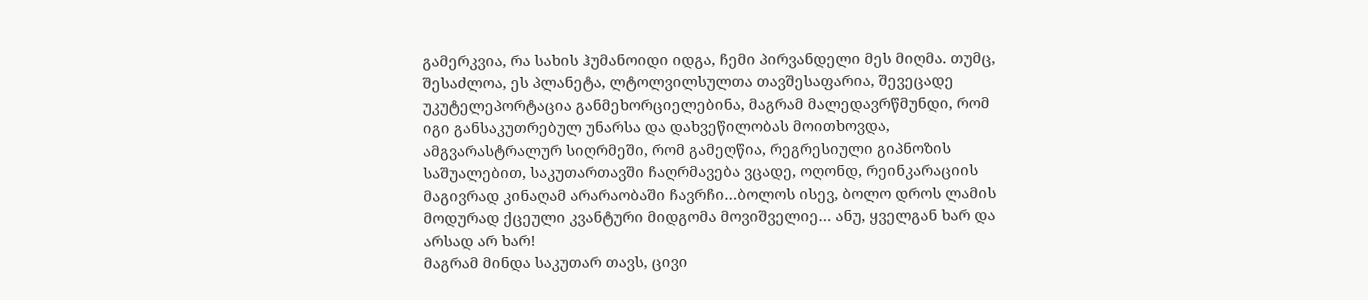გამერკვია, რა სახის ჰუმანოიდი იდგა, ჩემი პირვანდელი მეს მიღმა. თუმც, შესაძლოა, ეს პლანეტა, ლტოლვილსულთა თავშესაფარია, შევეცადე უკუტელეპორტაცია განმეხორციელებინა, მაგრამ მალედავრწმუნდი, რომ იგი განსაკუთრებულ უნარსა და დახვეწილობას მოითხოვდა, ამგვარასტრალურ სიღრმეში, რომ გამეღწია, რეგრესიული გიპნოზის საშუალებით, საკუთართავში ჩაღრმავება ვცადე, ოღონდ, რეინკარაციის მაგივრად კინაღამ არარაობაში ჩავრჩი…ბოლოს ისევ, ბოლო დროს ლამის მოდურად ქცეული კვანტური მიდგომა მოვიშველიე… ანუ, ყველგან ხარ და არსად არ ხარ!
მაგრამ მინდა საკუთარ თავს, ცივი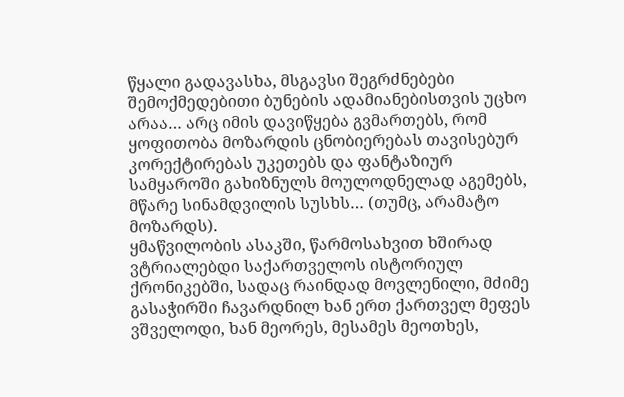წყალი გადავასხა, მსგავსი შეგრძნებები შემოქმედებითი ბუნების ადამიანებისთვის უცხო არაა… არც იმის დავიწყება გვმართებს, რომ ყოფითობა მოზარდის ცნობიერებას თავისებურ კორექტირებას უკეთებს და ფანტაზიურ სამყაროში გახიზნულს მოულოდნელად აგემებს, მწარე სინამდვილის სუსხს… (თუმც, არამატო მოზარდს).
ყმაწვილობის ასაკში, წარმოსახვით ხშირად ვტრიალებდი საქართველოს ისტორიულ ქრონიკებში, სადაც რაინდად მოვლენილი, მძიმე გასაჭირში ჩავარდნილ ხან ერთ ქართველ მეფეს ვშველოდი, ხან მეორეს, მესამეს მეოთხეს,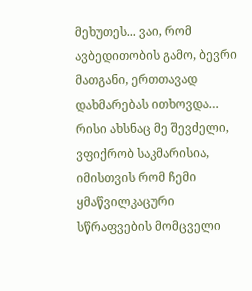მეხუთეს... ვაი, რომ ავბედითობის გამო, ბევრი მათგანი, ერთთავად დახმარებას ითხოვდა…
რისი ახსნაც მე შევძელი, ვფიქრობ საკმარისია, იმისთვის რომ ჩემი ყმაწვილკაცური სწრაფვების მომცველი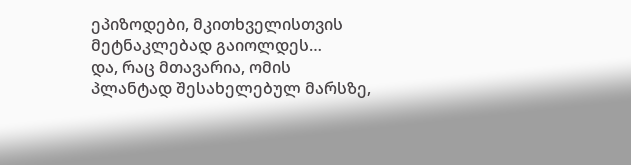ეპიზოდები, მკითხველისთვის მეტნაკლებად გაიოლდეს…
და, რაც მთავარია, ომის პლანტად შესახელებულ მარსზე,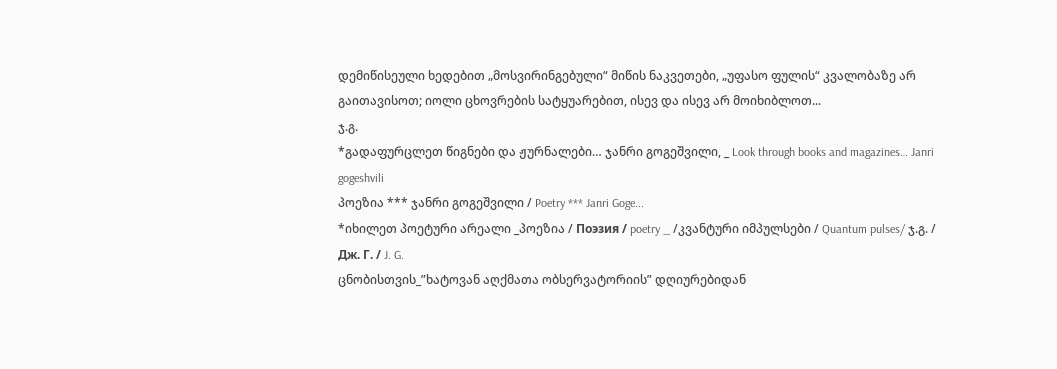დემიწისეული ხედებით „მოსვირინგებული“ მიწის ნაკვეთები, „უფასო ფულის“ კვალობაზე არ გაითავისოთ; იოლი ცხოვრების სატყუარებით, ისევ და ისევ არ მოიხიბლოთ...
ჯ.გ.
*გადაფურცლეთ წიგნები და ჟურნალები… ჯანრი გოგეშვილი, _ Look through books and magazines… Janri gogeshvili
პოეზია *** ჯანრი გოგეშვილი / Poetry *** Janri Goge...
*იხილეთ პოეტური არეალი _პოეზია / Поэзия / poetry _ /კვანტური იმპულსები / Quantum pulses/ ჯ.გ. / Дж. Г. / J. G.
ცნობისთვის_”ხატოვან აღქმათა ობსერვატორიის” დღიურებიდან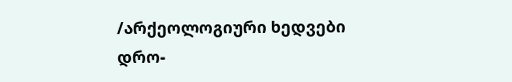/არქეოლოგიური ხედვები დრო-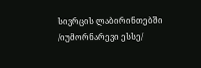სივრცის ლაბირინთებში /იუმორნარევი ესსე/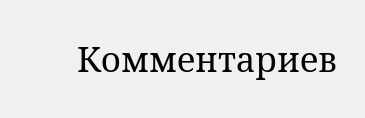Комментариев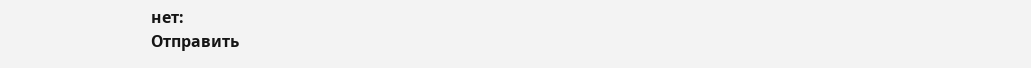нет:
Отправить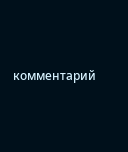комментарий